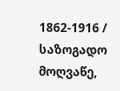1862-1916 / საზოგადო მოღვაწე,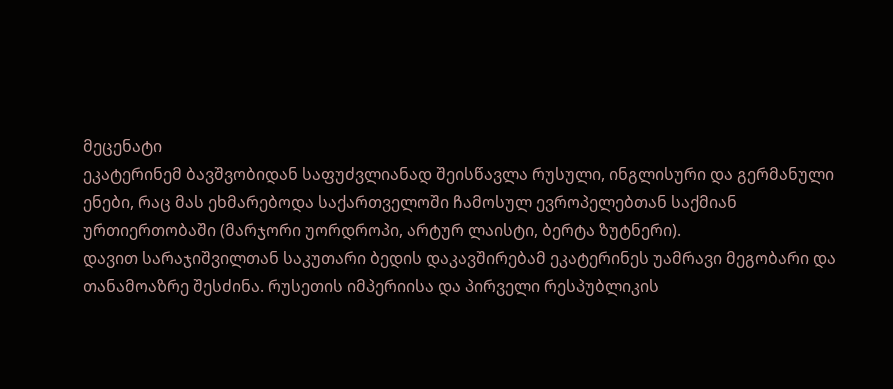მეცენატი
ეკატერინემ ბავშვობიდან საფუძვლიანად შეისწავლა რუსული, ინგლისური და გერმანული ენები, რაც მას ეხმარებოდა საქართველოში ჩამოსულ ევროპელებთან საქმიან ურთიერთობაში (მარჯორი უორდროპი, არტურ ლაისტი, ბერტა ზუტნერი).
დავით სარაჯიშვილთან საკუთარი ბედის დაკავშირებამ ეკატერინეს უამრავი მეგობარი და თანამოაზრე შესძინა. რუსეთის იმპერიისა და პირველი რესპუბლიკის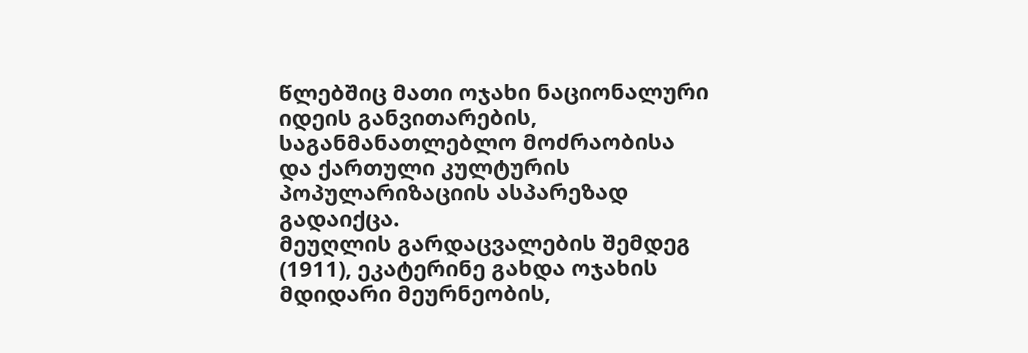წლებშიც მათი ოჯახი ნაციონალური იდეის განვითარების, საგანმანათლებლო მოძრაობისა და ქართული კულტურის პოპულარიზაციის ასპარეზად გადაიქცა.
მეუღლის გარდაცვალების შემდეგ (1911), ეკატერინე გახდა ოჯახის მდიდარი მეურნეობის,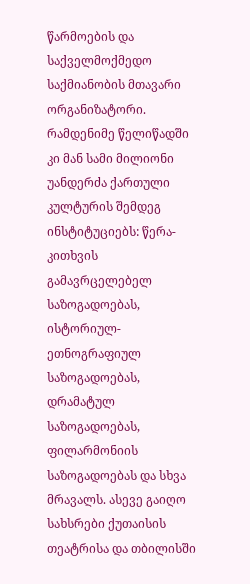წარმოების და საქველმოქმედო საქმიანობის მთავარი ორგანიზატორი. რამდენიმე წელიწადში კი მან სამი მილიონი უანდერძა ქართული კულტურის შემდეგ ინსტიტუციებს: წერა-კითხვის გამავრცელებელ საზოგადოებას, ისტორიულ-ეთნოგრაფიულ საზოგადოებას, დრამატულ საზოგადოებას, ფილარმონიის საზოგადოებას და სხვა მრავალს. ასევე გაიღო სახსრები ქუთაისის თეატრისა და თბილისში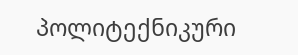პოლიტექნიკური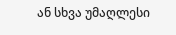ან სხვა უმაღლესი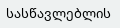სასწავლებლის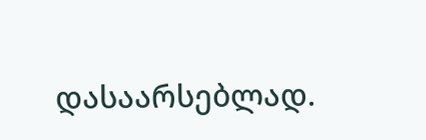დასაარსებლად.